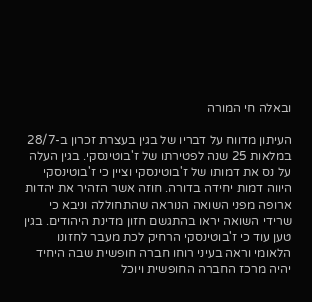ובאלה חי המורה

העיתון מדווח על דבריו של בגין בעצרת זכרון ב-28/7 במלאות 25 שנה לפטירתו של ז'בוטינסקי. בגין העלה על נס את דמותו של ז'בוטינסקי וציין כי ז'בוטינסקי היווה דמות יחידה בדורה. חוזה אשר הזהיר את יהדות ארופה מפני השואה הנוראה שהתחוללה וניבא כי שרידי השואה יראו בהתגשם חזון מדינת היהודים. בגין טען עוד כי ז'בוטינסקי הרחיק לכת מעבר לחזונו הלאומי וראה בעיני רוחו חברה חופשית שבה היחיד יהיה מרכז החברה החופשית ויוכל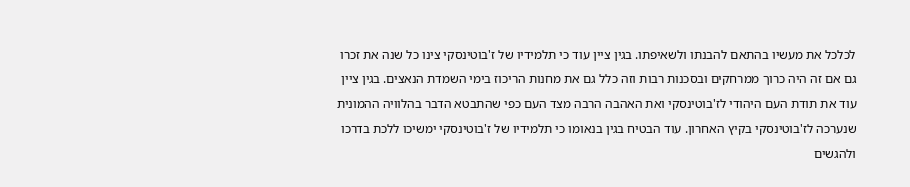לכלכל את מעשיו בהתאם להבנתו ולשאיפתו. בגין ציין עוד כי תלמידיו של ז'בוטינסקי צינו כל שנה את זכרו גם אם זה היה כרוך ממרחקים ובסכנות רבות וזה כלל גם את מחנות הריכוז בימי השמדת הנאצים. בגין ציין עוד את תודת העם היהודי לז'בוטינסקי ואת האהבה הרבה מצד העם כפי שהתבטא הדבר בהלוויה ההמונית שנערכה לז'בוטינסקי בקיץ האחרון. עוד הבטיח בגין בנאומו כי תלמידיו של ז'בוטינסקי ימשיכו ללכת בדרכו ולהגשים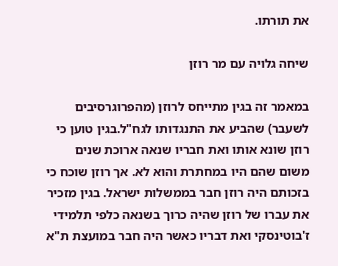את תורתו.

שיחה גלויה עם מר רוזן

במאמר זה בגין מתייחס לרוזן (מהפרוגרסיבים לשעבר) שהביע את התנגדותו לגח"ל.בגין טוען כי רוזן שונא אותו ואת חבריו שנאה ארוכת שנים משום שהם היו במחתרת והוא לא. אך רוזן שוכח כי בזכותם היה רוזן חבר בממשלות ישראל. בגין מזכיר את עברו של רוזן שהיה כרוך בשנאה כלפי תלמידי ז'בוטינסקי ואת דבריו כאשר היה חבר במועצת ת"א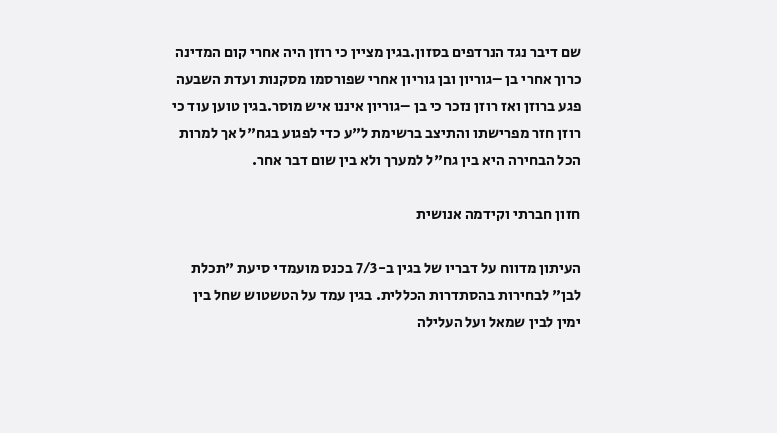שם דיבר נגד הנרדפים בסזון.בגין מציין כי רוזן היה אחרי קום המדינה כרוך אחרי בן –גוריון ובן גוריון אחרי שפורסמו מסקנות ועדת השבעה פגע ברוזן ואז רוזן נזכר כי בן –גוריון איננו איש מוסר.בגין טוען עוד כי רוזן חזר מפרישתו והתיצב ברשימת ל"ע כדי לפגוע בגח"ל אך למרות הכל הבחירה היא בין גח"ל למערך ולא בין שום דבר אחר.

חזון חברתי וקידמה אנושית

העיתון מדווח על דבריו של בגין ב-7/3 בכנס מועמדי סיעת "תכלת לבן" לבחירות בהסתדרות הכללית. בגין עמד על הטשטוש שחל בין ימין לבין שמאל ועל העלילה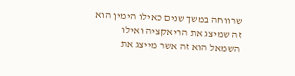שרווחה במשך שנים כאילו הימין הוא זה שמיצג את הריאקציה ואילו השמאל הוא זה אשר מייצג את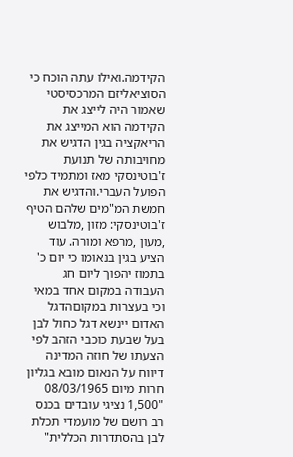הקידמה.ואילו עתה הוכח כי הסוציאליזם המרכסיסטי שאמור היה לייצג את הקידמה הוא המייצג את הריאקציה בגין הדגיש את מחויבותה של תנועת ז'בוטינסקי מאז ומתמיד כלפי הפועל העברי.והדגיש את חמשת המ"מים שלהם הטיף ז'בוטינסקי: מזון ,מלבוש ,מעון ,מרפא ומורה. עוד הציע בגין בנאומו כי יום כ' בתמוז יהפוך ליום חג העבודה במקום אחד במאי וכי בעצרות במקוםהדגל האדום יינשא דגל כחול לבן בעל שבעת כוכבי הזהב לפי הצעתו של חוזה המדינה דיווח על הנאום מובא בגליון חרות מיום 08/03/1965 "1,500 נציגי עובדים בכנס רב רושם של מועמדי תכלת לבן בהסתדרות הכללית"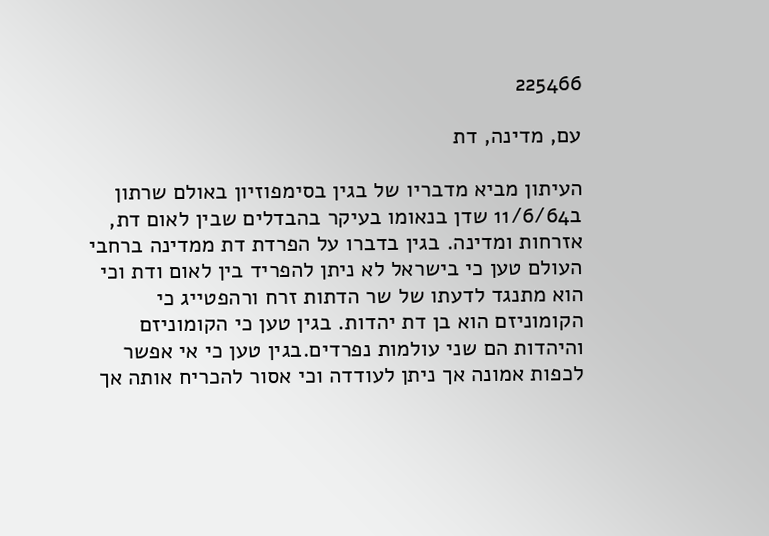225466

עם, מדינה, דת

העיתון מביא מדבריו של בגין בסימפוזיון באולם שרתון ב11/6/64 שדן בנאומו בעיקר בהבדלים שבין לאום דת, אזרחות ומדינה. בגין בדברו על הפרדת דת ממדינה ברחבי העולם טען כי בישראל לא ניתן להפריד בין לאום ודת וכי הוא מתנגד לדעתו של שר הדתות זרח ורהפטייג כי הקומוניזם הוא בן דת יהדות. בגין טען כי הקומוניזם והיהדות הם שני עולמות נפרדים.בגין טען כי אי אפשר לכפות אמונה אך ניתן לעודדה וכי אסור להכריח אותה אך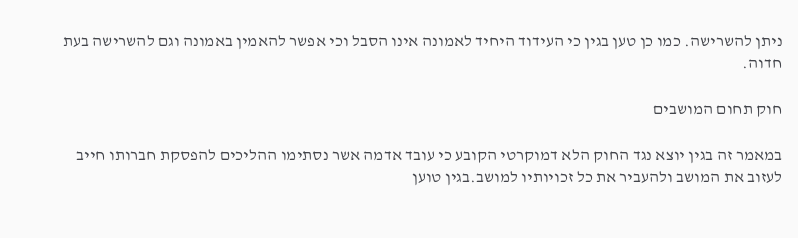ניתן להשרישה. כמו כן טען בגין כי העידוד היחיד לאמונה אינו הסבל וכי אפשר להאמין באמונה וגם להשרישה בעת חדוה.

חוק תחום המושבים

במאמר זה בגין יוצא נגד החוק הלא דמוקרטי הקובע כי עובד אדמה אשר נסתימו ההליכים להפסקת חברותו חייב לעזוב את המושב ולהעביר את כל זכויותיו למושב.בגין טוען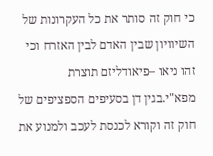כי חוק זה סותר את כל העקרונות של השיוויון שבין האדם לבין האזרח וכי זהו ניאו –פיאודליזם תוצרת מפא"י.בגין דן בסעיפים הספציפים של חוק זה וקורא לכנסת לעכב ולמנוע את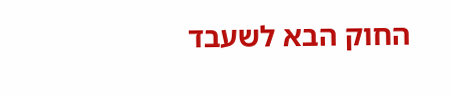החוק הבא לשעבד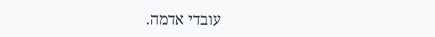עובדי אדמה.